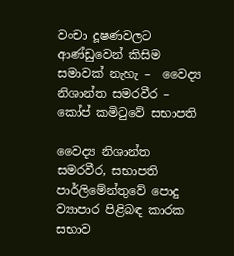වංචා දූෂණවලට ආණ්ඩුවෙන් කිසිම සමාවක් නැහැ –  වෛද්‍ය නිශාන්ත සමරවීර – කෝප් කමිටුවේ සභාපති

වෛද්‍ය නිශාන්ත සමරවීර, සභාපති පාර්ලිමේන්තුවේ පොදු ව්‍යාපාර පිළිබඳ කාරක සභාව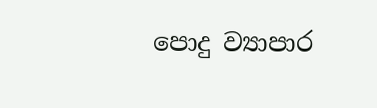පොදු ව්‍යාපාර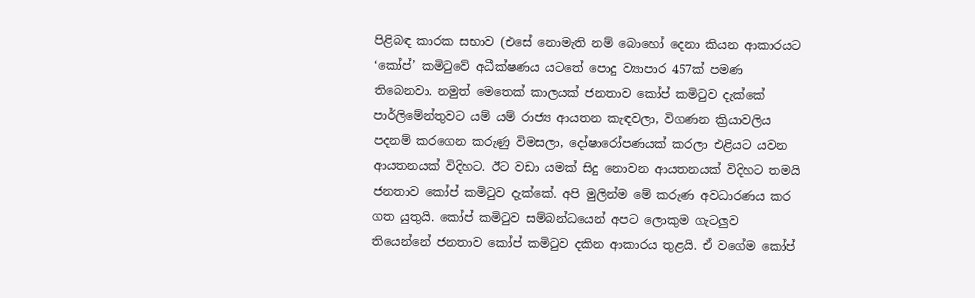පිළිබඳ කාරක සභාව (එසේ නොමැති නම් බොහෝ දෙනා කියන ආකාරයට ‘කෝප්’ කමිටුවේ අධීක්ෂණය යටතේ පොදු ව්‍යාපාර 457ක් පමණ තිබෙනවා. නමුත් මෙතෙක් කාලයක් ජනතාව කෝප් කමිටුව දැක්කේ පාර්ලිමේන්තුවට යම් යම් රාජ්‍ය ආයතන කැඳවලා, විගණන ක්‍රියාවලිය පදනම් කරගෙන කරුණු විමසලා, දෝෂාරෝපණයක් කරලා එළියට යවන ආයතනයක් විදිහට. ඊට වඩා යමක් සිදු නොවන ආයතනයක් විදිහට තමයි ජනතාව කෝප් කමිටුව දැක්කේ. අපි මුලින්ම මේ කරුණ අවධාරණය කර ගත යුතුයි. කෝප් කමිටුව සම්බන්ධයෙන් අපට ලොකුම ගැටලුව තියෙන්නේ ජනතාව කෝප් කමිටුව දකින ආකාරය තුළයි. ඒ වගේම කෝප්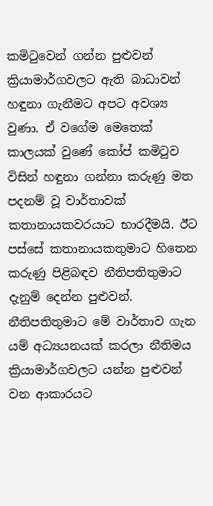කමිටුවෙන් ගන්න පුළුවන් ක්‍රියාමාර්ගවලට ඇති බාධාවන් හඳුනා ගැනීමට අපට අවශ්‍ය වුණා. ඒ වගේම මෙතෙක් කාලයක් වුණේ කෝප් කමිටුව විසින් හඳුනා ගන්නා කරුණු මත පදනම් වූ වාර්තාවක් කතානායකවරයාට භාරදීමයි. ඊට පස්සේ කතානායකතුමාට හිතෙන කරුණු පිළිබඳව නීතිපතිතුමාට දැනුම් දෙන්න පුළුවන්. නීතිපතිතුමාට මේ වාර්තාව ගැන යම් අධ්‍යයනයක් කරලා නීතිමය ක්‍රියාමාර්ගවලට යන්න පුළුවන් වන ආකාරයට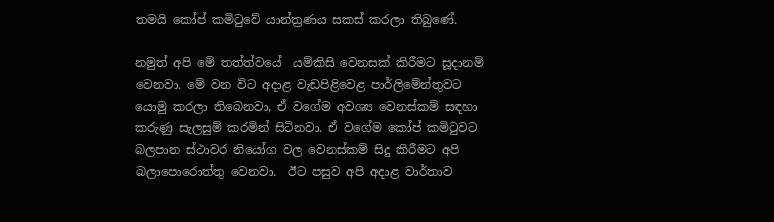තමයි කෝප් කමිටුවේ යාන්ත්‍රණය සකස් කරලා තිබුණේ.

නමුත් අපි මේ තත්ත්වයේ  යම්කිසි වෙනසක් කිරීමට සූදානම් වෙනවා. මේ වන විට අදාළ වැඩපිළිවෙළ පාර්ලිමේන්තුවට යොමු කරලා තිබෙනවා, ඒ වගේම අවශ්‍ය වෙනස්කම් සඳහා කරුණු සැලසුම් කරමින් සිටිනවා. ඒ වගේම කෝප් කමිටුවට බලපාන ස්ථාවර නියෝග වල වෙනස්කම් සිදු කිරීමට අපි බලාපොරොත්තු වෙනවා.  ඊට පසුව අපි අදාළ වාර්තාව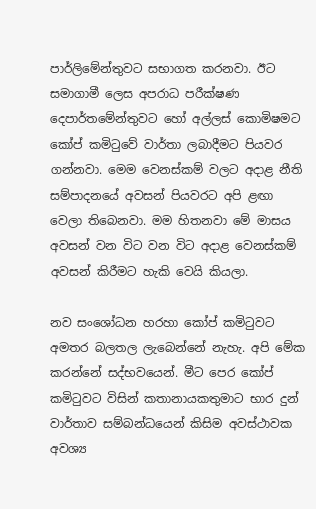පාර්ලිමේන්තුවට සභාගත කරනවා. ඊට සමාගාමී ලෙස අපරාධ පරීක්ෂණ දෙපාර්තමේන්තුවට හෝ අල්ලස් කොමිෂමට කෝප් කමිටුවේ වාර්තා ලබාදීමට පියවර ගන්නවා. මෙම වෙනස්කම් වලට අදාළ නීති සම්පාදනයේ අවසන් පියවරට අපි ළඟා වෙලා තිබෙනවා. මම හිතනවා මේ මාසය අවසන් වන විට වන විට අදාළ වෙනස්කම් අවසන් කිරීමට හැකි වෙයි කියලා.

නව සංශෝධන හරහා කෝප් කමිටුවට අමතර බලතල ලැබෙන්නේ නැහැ. අපි මේක කරන්නේ සද්භවයෙන්. මීට පෙර කෝප් කමිටුවට විසින් කතානායකතුමාට භාර දුන් වාර්තාව සම්බන්ධයෙන් කිසිම අවස්ථාවක අවශ්‍ය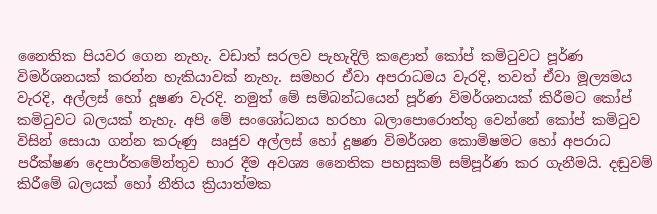නෛතික පියවර ගෙන නැහැ. වඩාත් සරලව පැහැදිලි කළොත් කෝප් කමිටුවට පූර්ණ විමර්ශනයක් කරන්න හැකියාවක් නැහැ. සමහර ඒවා අපරාධමය වැරදි, තවත් ඒවා මූල්‍යමය වැරදි, අල්ලස් හෝ දූෂණ වැරදි. නමුත් මේ සම්බන්ධයෙන් පූර්ණ විමර්ශනයක් කිරීමට කෝප් කමිටුවට බලයක් නැහැ. අපි මේ සංශෝධනය හරහා බලාපොරොත්තු වෙන්නේ කෝප් කමිටුව විසින් සොයා ගන්න කරුණු  ඍජුව අල්ලස් හෝ දූෂණ විමර්ශන කොමිෂමට හෝ අපරාධ පරීක්ෂණ දෙපාර්තමේන්තුව භාර දීම අවශ්‍ය නෛතික පහසුකම් සම්පූර්ණ කර ගැනීමයි. දඬුවම් කිරීමේ බලයක් හෝ නීතිය ක්‍රියාත්මක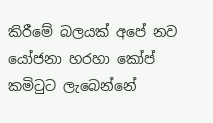කිරීමේ බලයක් අපේ නව යෝජනා හරහා කෝප් කමිටුට ලැබෙන්නේ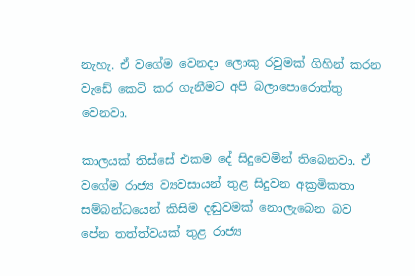නැහැ. ඒ වගේම වෙනදා ලොකු රවුමක් ගිහින් කරන වැඩේ කෙටි කර ගැනීමට අපි බලාපොරොත්තු වෙනවා.

කාලයක් තිස්සේ එකම දේ සිදුවෙමින් තිබෙනවා. ඒ වගේම රාජ්‍ය ව්‍යවසායන් තුළ සිදුවන අක්‍රමිකතා සම්බන්ධයෙන් කිසිම දඬුවමක් නොලැබෙන බව පේන තත්ත්වයක් තුළ රාජ්‍ය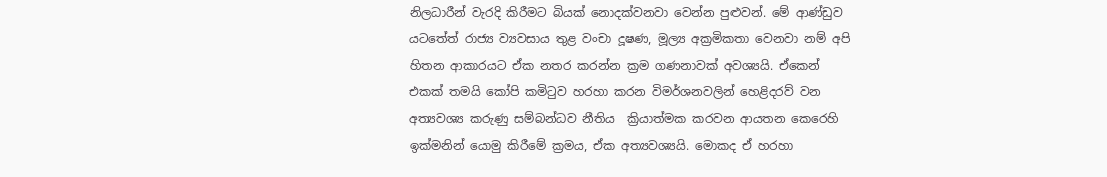නිලධාරීන් වැරදි කිරීමට බියක් නොදක්වනවා වෙන්න පුළුවන්. මේ ආණ්ඩුව යටතේත් රාජ්‍ය ව්‍යවසාය තුළ වංචා දූෂණ, මූල්‍ය අක්‍රමිකතා වෙනවා නම් අපි හිතන ආකාරයට ඒක නතර කරන්න ක්‍රම ගණනාවක් අවශ්‍යයි. ඒකෙන් එකක් තමයි කෝපි කමිටුව හරහා කරන විමර්ශනවලින් හෙළිදරව් වන අත්‍යවශ්‍ය කරුණු සම්බන්ධව නීතිය  ක්‍රියාත්මක කරවන ආයතන කෙරෙහි ඉක්මනින් යොමු කිරීමේ ක්‍රමය, ඒක අත්‍යවශ්‍යයි. මොකද ඒ හරහා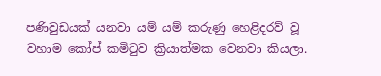පණිවුඩයක් යනවා යම් යම් කරුණු හෙළිදරව් වූ වහාම කෝප් කමිටුව ක්‍රියාත්මක වෙනවා කියලා.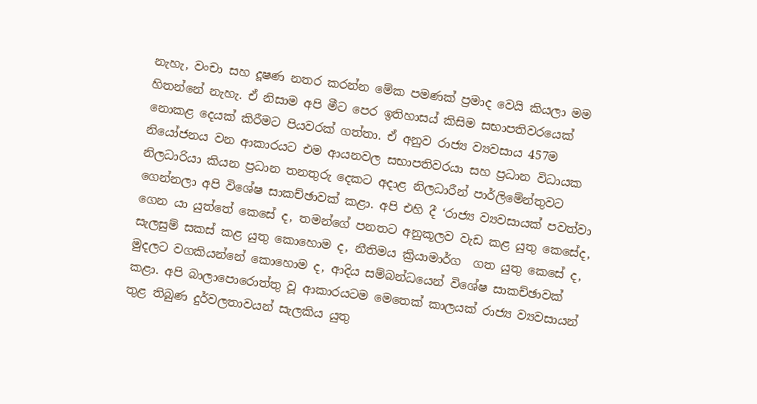නැහැ, වංචා සහ දූෂණ නතර කරන්න මේක පමණක් ප්‍රමාද වෙයි කියලා මම හිතන්නේ නැහැ. ඒ නිසාම අපි මීට පෙර ඉතිහාසය් කිසිම සභාපතිවරයෙක් නොකළ දෙයක් කිරීමට පියවරක් ගත්තා. ඒ අනුව රාජ්‍ය ව්‍යවසාය 457ම නියෝජනය වන ආකාරයට එම ආයනවල සභාපතිවරයා සහ ප්‍රධාන විධායක නිලධාරියා කියන ප්‍රධාන තනතුරු දෙකට අදාළ නිලධාරීන් පාර්ලිමේන්තුවට ගෙන්නලා අපි විශේෂ සාකච්ඡාවක් කළා. අපි එහි දී ‘රාජ්‍ය ව්‍යවසායක් පවත්වා ගෙන යා යුත්තේ කෙසේ ද, තමන්ගේ පනතට අනුකූලව වැඩ කළ යුතු කෙසේද, සැලසුම් සකස් කළ යුතු කොහොම ද, නීතිමය ක්‍රියාමාර්ග  ගත යුතු කෙසේ ද, මුදලට වගකියන්නේ කොහොම ද, ආදිය සම්බන්ධයෙන් විශේෂ සාකච්ඡාවක් කළා. අපි බාලාපොරොත්තු වූ ආකාරයටම මෙතෙක් කාලයක් රාජ්‍ය ව්‍යවසායන් තුළ තිබුණ දුර්වලතාවයන් සැලකිය යුතු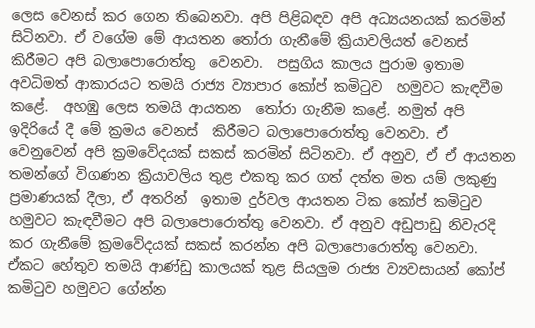ලෙස වෙනස් කර ගෙන තිබෙනවා. අපි පිළිබඳව අපි අධ්‍යයනයක් කරමින් සිටිනවා. ඒ වගේම මේ ආයතන තෝරා ගැනීමේ ක්‍රියාවලියත් වෙනස් කිරීමට අපි බලාපොරොත්තු  වෙනවා.  පසුගිය කාලය පුරාම ඉතාම අවධිමත් ආකාරයට තමයි රාජ්‍ය ව්‍යාපාර කෝප් කමිටුව  හමුවට කැඳවීම කළේ.  අහඹු ලෙස තමයි ආයතන  තෝරා ගැනීම කළේ. නමුත් අපි ඉදිරියේ දී මේ ක්‍රමය වෙනස්  කිරීමට බලාපොරොත්තු වෙනවා. ඒ වෙනුවෙන් අපි ක්‍රමවේදයක් සකස් කරමින් සිටිනවා. ඒ අනුව, ඒ ඒ ආයතන තමන්ගේ විගණන ක්‍රියාවලිය තුළ එකතු කර ගත් දත්ත මත යම් ලකුණු ප්‍රමාණයක් දීලා, ඒ අතරින්  ඉතාම දුර්වල ආයතන ටික කෝප් කමිටුව හමුවට කැඳවීමට අපි බලාපොරොත්තු වෙනවා. ඒ අනුව අඩුපාඩු නිවැරදි කර ගැනීමේ ක්‍රමවේදයක් සකස් කරන්න අපි බලාපොරොත්තු වෙනවා. ඒකට හේතුව තමයි ආණ්ඩු කාලයක් තුළ සියලුම රාජ්‍ය ව්‍යවසායන් කෝප් කමිටුව හමුවට ගේන්න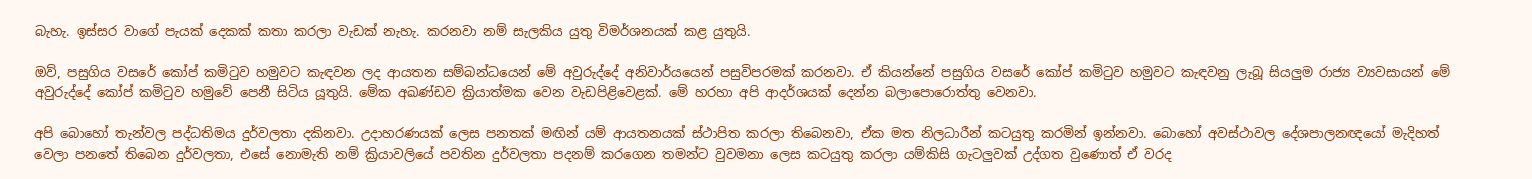බැහැ. ඉස්සර වාගේ පැයක් දෙකක් කතා කරලා වැඩක් නැහැ. කරනවා නම් සැලකිය යුතු විමර්ශනයක් කළ යුතුයි.

ඔව්, පසුගිය වසරේ කෝප් කමිටුව හමුවට කැඳවන ලද ආයතන සම්බන්ධයෙන් මේ අවුරුද්දේ අනිවාර්යයෙන් පසුවිපරමක් කරනවා. ඒ කියන්නේ පසුගිය වසරේ කෝප් කමිටුව හමුවට කැඳවනු ලැබූ සියලුම රාජ්‍ය ව්‍යවසායන් මේ අවුරුද්දේ කෝප් කමිටුව හමුවේ පෙනී සිටිය යූතුයි. මේක අඛණ්ඩව ක්‍රියාත්මක වෙන වැඩපිළිවෙළක්. මේ හරහා අපි ආදර්ශයක් දෙන්න බලාපොරොත්තු වෙනවා.

අපි බොහෝ තැන්වල පද්ධතිමය දුර්වලතා දකිනවා. උදාහරණයක් ලෙස පනතක් මඟින් යම් ආයතනයක් ස්ථාපිත කරලා තිබෙනවා, ඒක මත නිලධාරීන් කටයුතු කරමින් ඉන්නවා. බොහෝ අවස්ථාවල දේශපාලනඥයෝ මැදිහත් වෙලා පනතේ තිබෙන දුර්වලතා, එසේ නොමැති නම් ක්‍රියාවලියේ පවතින දුර්වලතා පදනම් කරගෙන තමන්ට වුවමනා ලෙස කටයුතු කරලා යම්කිසි ගැටලුවක් උද්ගත වුණොත් ඒ වරද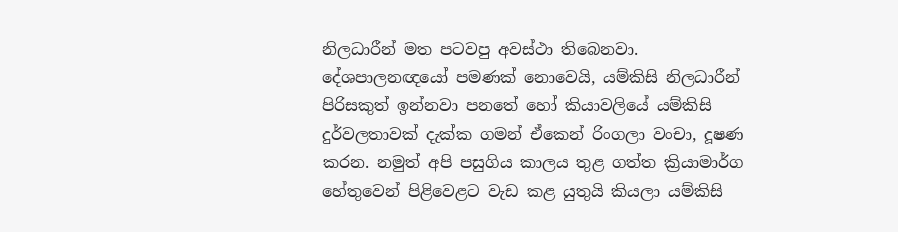නිලධාරීන් මත පටවපු අවස්ථා තිබෙනවා. දේශපාලනඥයෝ පමණක් නොවෙයි, යම්කිසි නිලධාරීන් පිරිසකුත් ඉන්නවා පනතේ හෝ කියාවලියේ යම්කිසි දුර්වලතාවක් දැක්ක ගමන් ඒකෙන් රිංගලා වංචා, දූෂණ කරන. නමුත් අපි පසුගිය කාලය තුළ ගත්ත ක්‍රියාමාර්ග හේතුවෙන් පිළිවෙළට වැඩ කළ යුතුයි කියලා යම්කිසි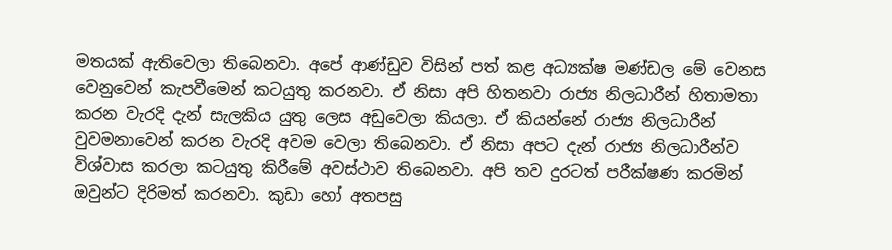මතයක් ඇතිවෙලා තිබෙනවා. අපේ ආණ්ඩුව විසින් පත් කළ අධ්‍යක්ෂ මණ්ඩල මේ වෙනස වෙනුවෙන් කැපවීමෙන් කටයුතු කරනවා. ඒ නිසා අපි හිතනවා රාජ්‍ය නිලධාරීන් හිතාමතා කරන වැරදි දැන් සැලකිය යුතු ලෙස අඩුවෙලා කියලා. ඒ කියන්නේ රාජ්‍ය නිලධාරීන් වුවමනාවෙන් කරන වැරදි අවම වෙලා තිබෙනවා. ඒ නිසා අපට දැන් රාජ්‍ය නිලධාරීන්ව විශ්වාස කරලා කටයුතු කිරීමේ අවස්ථාව තිබෙනවා. අපි තව දුරටත් පරීක්ෂණ කරමින් ඔවුන්ට දිරිමත් කරනවා. කුඩා හෝ අතපසු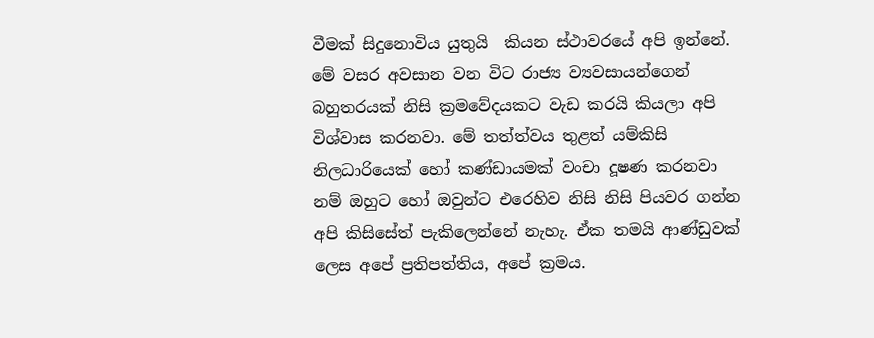වීමක් සිදුනොවිය යුතුයි  කියන ස්ථාවරයේ අපි ඉන්නේ. මේ වසර අවසාන වන විට රාජ්‍ය ව්‍යවසායන්ගෙන් බහුතරයක් නිසි ක්‍රමවේදයකට වැඩ කරයි කියලා අපි විශ්වාස කරනවා. මේ තත්ත්වය තුළත් යම්කිසි නිලධාරියෙක් හෝ කණ්ඩායමක් වංචා දූෂණ කරනවා නම් ඔහුට ‌හෝ ඔවුන්ට එරෙහිව නිසි නිසි පියවර ගන්න අපි කිසිසේත් පැකිලෙන්නේ නැහැ. ඒක තමයි ආණ්ඩුවක් ලෙස අපේ ප්‍රතිපත්තිය, අපේ ක්‍රමය.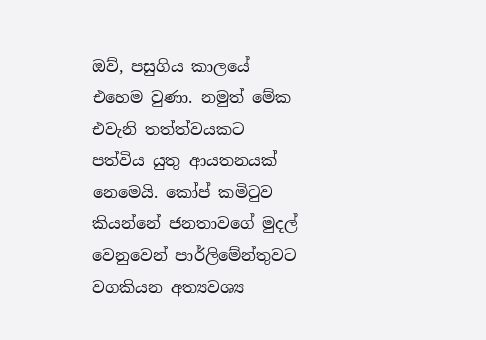ඔව්, පසුගිය කාලයේ එහෙම වුණා. නමුත් මේක එවැනි තත්ත්වයකට පත්විය යුතු ආයතනයක් නෙමෙයි. කෝප් කමිටුව කියන්නේ ජනතාවගේ මුදල් වෙනුවෙන් පාර්ලිමේන්තුවට වගකියන අත්‍යවශ්‍ය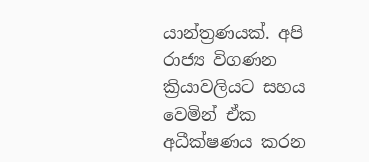යාන්ත්‍රණයක්. අපි රාජ්‍ය විගණන ක්‍රියාවලියට සහය වෙමින් ඒක අධීක්ෂණය කරන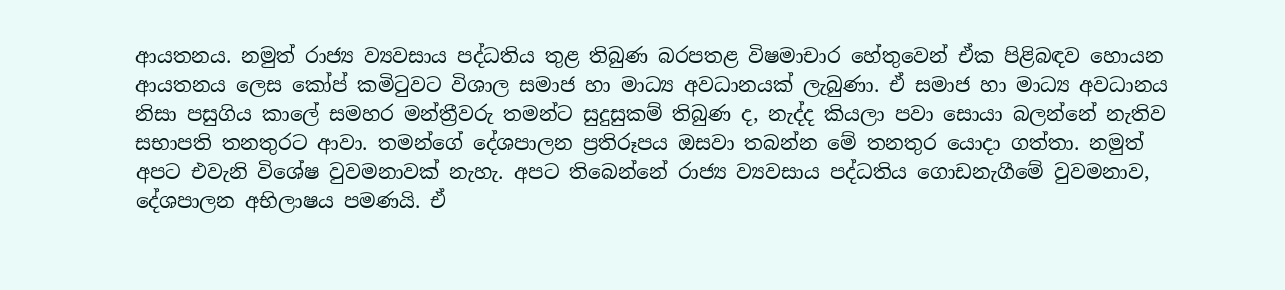ආයතනය. නමුත් රාජ්‍ය ව්‍යවසාය පද්ධතිය තුළ තිබුණ බරපතළ විෂමාචාර හේතුවෙන් ඒක පිළිබඳව හොයන ආයතනය ලෙස කෝප් කමිටුවට විශාල සමාජ හා මාධ්‍ය අවධානයක් ලැබුණා. ඒ සමාජ හා මාධ්‍ය අවධානය නිසා පසුගිය කාලේ සමහර මන්ත්‍රීවරු තමන්ට සුදුසුකම් තිබුණ ද, නැද්ද කියලා පවා සොයා බලන්නේ නැතිව සභාපති තනතුරට ආවා. තමන්ගේ දේශපාලන ප්‍රතිරූපය ඔසවා තබන්න මේ තනතුර යොදා ගත්තා. නමුත් අපට එවැනි විශේෂ වුවමනාවක් නැහැ. අපට තිබෙන්නේ රාජ්‍ය ව්‍යවසාය පද්ධතිය ගොඩනැගීමේ වුවමනාව, දේශපාලන අභිලාෂය පමණයි. ඒ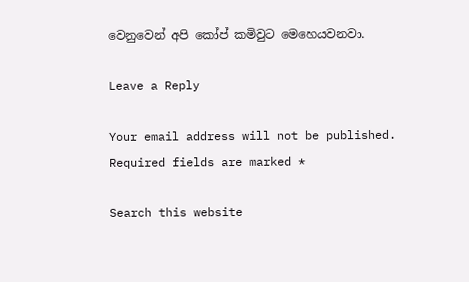වෙනුවෙන් අපි කෝප් කමිවුට මෙහෙයවනවා.

Leave a Reply

Your email address will not be published. Required fields are marked *

Search this website